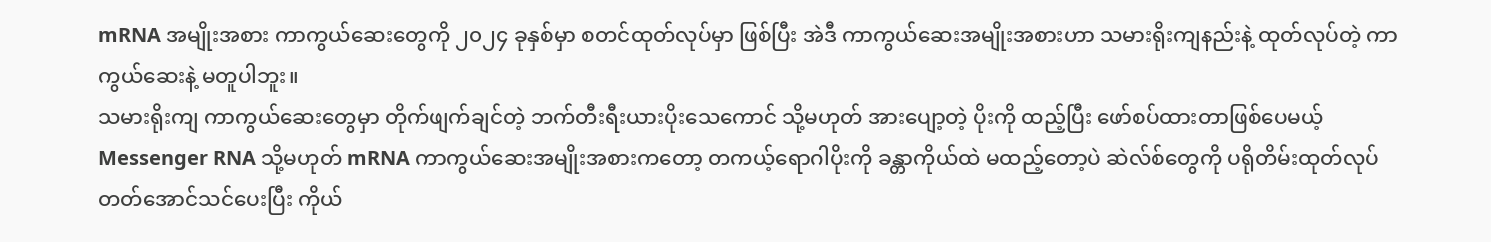mRNA အမျိုးအစား ကာကွယ်ဆေးတွေကို ၂၀၂၄ ခုနှစ်မှာ စတင်ထုတ်လုပ်မှာ ဖြစ်ပြီး အဲဒီ ကာကွယ်ဆေးအမျိုးအစားဟာ သမားရိုးကျနည်းနဲ့ ထုတ်လုပ်တဲ့ ကာကွယ်ဆေးနဲ့ မတူပါဘူး။
သမားရိုးကျ ကာကွယ်ဆေးတွေမှာ တိုက်ဖျက်ချင်တဲ့ ဘက်တီးရီးယားပိုးသေကောင် သို့မဟုတ် အားပျော့တဲ့ ပိုးကို ထည့်ပြီး ဖော်စပ်ထားတာဖြစ်ပေမယ့် Messenger RNA သို့မဟုတ် mRNA ကာကွယ်ဆေးအမျိုးအစားကတော့ တကယ့်ရောဂါပိုးကို ခန္တာကိုယ်ထဲ မထည့်တော့ပဲ ဆဲလ်စ်တွေကို ပရိုတိမ်းထုတ်လုပ်တတ်အောင်သင်ပေးပြီး ကိုယ်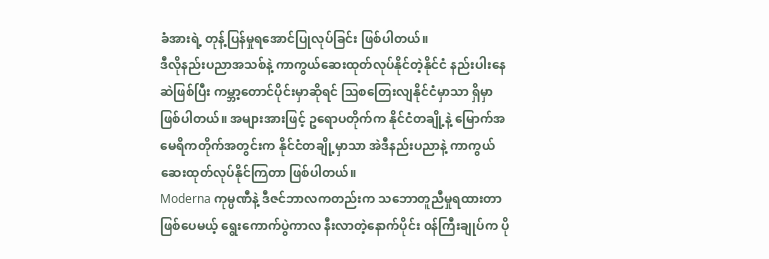ခံအားရဲ့ တုန့်ပြန်မှုရအောင်ပြုလုပ်ခြင်း ဖြစ်ပါတယ်။
ဒီလိုနည်းပညာအသစ်နဲ့ ကာကွယ်ဆေးထုတ်လုပ်နိုင်တဲ့နိုင်ငံ နည်းပါးနေဆဲဖြစ်ပြီး ကမ္ဘာ့တောင်ပိုင်းမှာဆိုရင် ဩစတြေးလျနိုင်ငံမှာသာ ရှိမှာ ဖြစ်ပါတယ်။ အများအားဖြင့် ဥရောပတိုက်က နိုင်ငံတချို့နဲ့ မြောက်အမေရိကတိုက်အတွင်းက နိုင်ငံတချို့မှာသာ အဲဒီနည်းပညာနဲ့ ကာကွယ်ဆေးထုတ်လုပ်နိုင်ကြတာ ဖြစ်ပါတယ်။
Moderna ကုမ္ပဏီနဲ့ ဒီဇင်ဘာလကတည်းက သဘောတူညီမှုရထားတာ ဖြစ်ပေမယ့် ရွေးကောက်ပွဲကာလ နီးလာတဲ့နောက်ပိုင်း ၀န်ကြီးချုပ်က ပို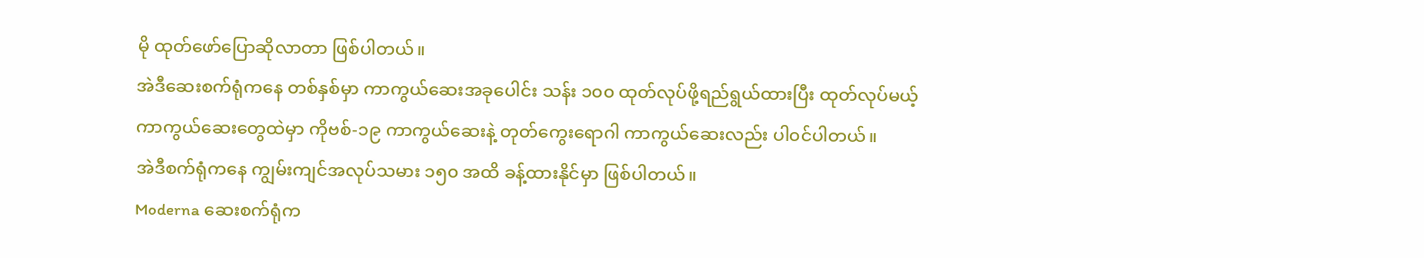မို ထုတ်ဖော်ပြောဆိုလာတာ ဖြစ်ပါတယ်။
အဲဒီဆေးစက်ရုံကနေ တစ်နှစ်မှာ ကာကွယ်ဆေးအခုပေါင်း သန်း ၁၀၀ ထုတ်လုပ်ဖို့ရည်ရွယ်ထားပြီး ထုတ်လုပ်မယ့် ကာကွယ်ဆေးတွေထဲမှာ ကိုဗစ်-၁၉ ကာကွယ်ဆေးနဲ့ တုတ်ကွေးရောဂါ ကာကွယ်ဆေးလည်း ပါ၀င်ပါတယ်။
အဲဒီစက်ရုံကနေ ကျွမ်းကျင်အလုပ်သမား ၁၅၀ အထိ ခန့်ထားနိုင်မှာ ဖြစ်ပါတယ်။
Moderna ဆေးစက်ရုံက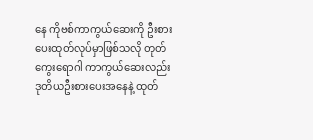နေ ကိုဗစ်ကာကွယ်ဆေးကို ဦးစားပေးထုတ်လုပ်မှာဖြစ်သလို တုတ်ကွေးရောဂါ ကာကွယ်ဆေးလည်း ဒုတိယဦးစားပေးအနေနဲ့ ထုတ်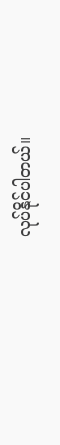လုပ်နိုင်ပါတယ်။